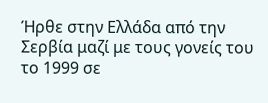Ήρθε στην Ελλάδα από την Σερβία μαζί με τους γονείς του το 1999 σε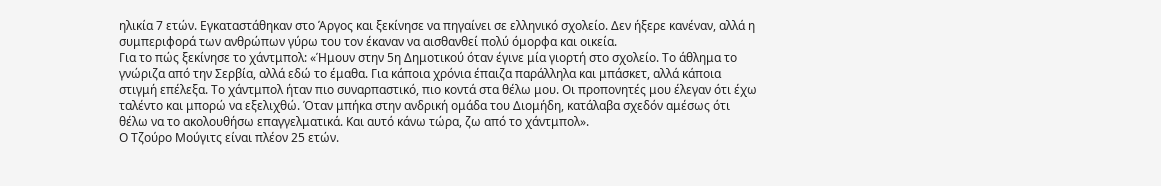ηλικία 7 ετών. Εγκαταστάθηκαν στο Άργος και ξεκίνησε να πηγαίνει σε ελληνικό σχολείο. Δεν ήξερε κανέναν, αλλά η συμπεριφορά των ανθρώπων γύρω του τον έκαναν να αισθανθεί πολύ όμορφα και οικεία.
Για το πώς ξεκίνησε το χάντμπολ: «Ήμουν στην 5η Δημοτικού όταν έγινε μία γιορτή στο σχολείο. Το άθλημα το γνώριζα από την Σερβία, αλλά εδώ το έμαθα. Για κάποια χρόνια έπαιζα παράλληλα και μπάσκετ, αλλά κάποια στιγμή επέλεξα. Το χάντμπολ ήταν πιο συναρπαστικό, πιο κοντά στα θέλω μου. Οι προπονητές μου έλεγαν ότι έχω ταλέντο και μπορώ να εξελιχθώ. Όταν μπήκα στην ανδρική ομάδα του Διομήδη, κατάλαβα σχεδόν αμέσως ότι θέλω να το ακολουθήσω επαγγελματικά. Και αυτό κάνω τώρα, ζω από το χάντμπολ».
Ο Τζούρο Μούγιτς είναι πλέον 25 ετών.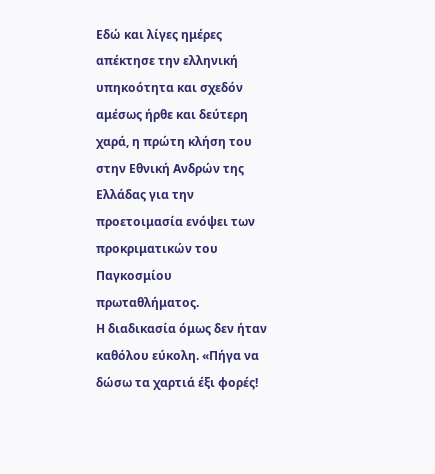Εδώ και λίγες ημέρες απέκτησε την ελληνική υπηκοότητα και σχεδόν αμέσως ήρθε και δεύτερη χαρά, η πρώτη κλήση του στην Εθνική Ανδρών της Ελλάδας για την προετοιμασία ενόψει των προκριματικών του Παγκοσμίου πρωταθλήματος.
Η διαδικασία όμως δεν ήταν καθόλου εύκολη. «Πήγα να δώσω τα χαρτιά έξι φορές!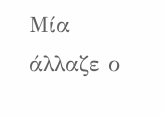Μία άλλαζε ο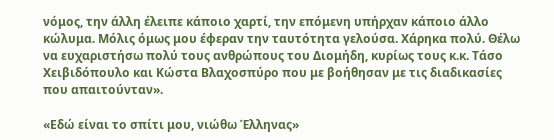νόμος, την άλλη έλειπε κάποιο χαρτί, την επόμενη υπήρχαν κάποιο άλλο κώλυμα. Μόλις όμως μου έφεραν την ταυτότητα γελούσα. Χάρηκα πολύ. Θέλω να ευχαριστήσω πολύ τους ανθρώπους του Διομήδη, κυρίως τους κ.κ. Τάσο Χειβιδόπουλο και Κώστα Βλαχοσπύρο που με βοήθησαν με τις διαδικασίες που απαιτούνταν».

«Εδώ είναι το σπίτι μου, νιώθω Έλληνας»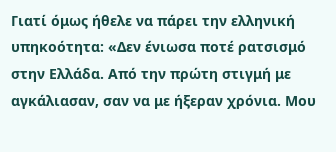Γιατί όμως ήθελε να πάρει την ελληνική υπηκοότητα: «Δεν ένιωσα ποτέ ρατσισμό στην Ελλάδα. Από την πρώτη στιγμή με αγκάλιασαν, σαν να με ήξεραν χρόνια. Μου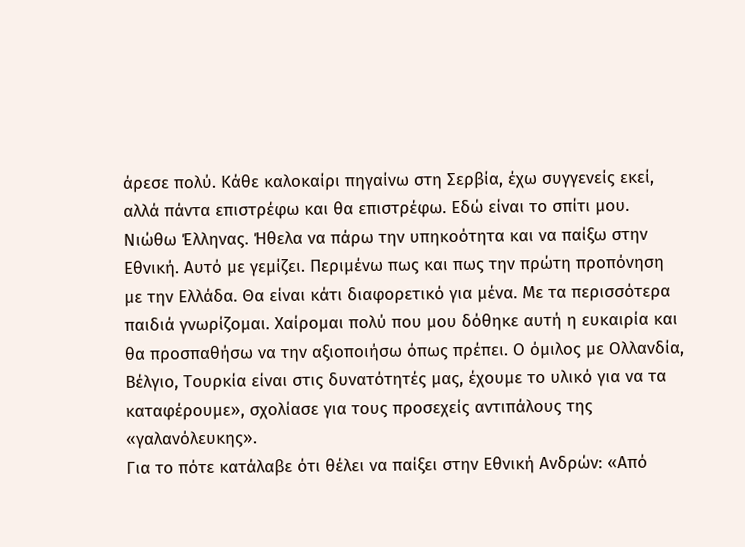άρεσε πολύ. Κάθε καλοκαίρι πηγαίνω στη Σερβία, έχω συγγενείς εκεί, αλλά πάντα επιστρέφω και θα επιστρέφω. Εδώ είναι το σπίτι μου. Νιώθω Έλληνας. Ήθελα να πάρω την υπηκοότητα και να παίξω στην Εθνική. Αυτό με γεμίζει. Περιμένω πως και πως την πρώτη προπόνηση με την Ελλάδα. Θα είναι κάτι διαφορετικό για μένα. Με τα περισσότερα παιδιά γνωρίζομαι. Χαίρομαι πολύ που μου δόθηκε αυτή η ευκαιρία και θα προσπαθήσω να την αξιοποιήσω όπως πρέπει. Ο όμιλος με Ολλανδία, Βέλγιο, Τουρκία είναι στις δυνατότητές μας, έχουμε το υλικό για να τα καταφέρουμε», σχολίασε για τους προσεχείς αντιπάλους της «γαλανόλευκης».
Για το πότε κατάλαβε ότι θέλει να παίξει στην Εθνική Ανδρών: «Από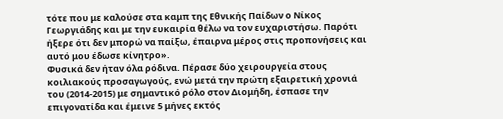τότε που με καλούσε στα καμπ της Εθνικής Παίδων ο Νίκος Γεωργιάδης και με την ευκαιρία θέλω να τον ευχαριστήσω. Παρότι ήξερε ότι δεν μπορώ να παίξω, έπαιρνα μέρος στις προπονήσεις και αυτό μου έδωσε κίνητρο».
Φυσικά δεν ήταν όλα ρόδινα. Πέρασε δύο χειρουργεία στους κοιλιακούς προσαγωγούς, ενώ μετά την πρώτη εξαιρετική χρονιά του (2014-2015) με σημαντικό ρόλο στον Διομήδη, έσπασε την επιγονατίδα και έμεινε 5 μήνες εκτός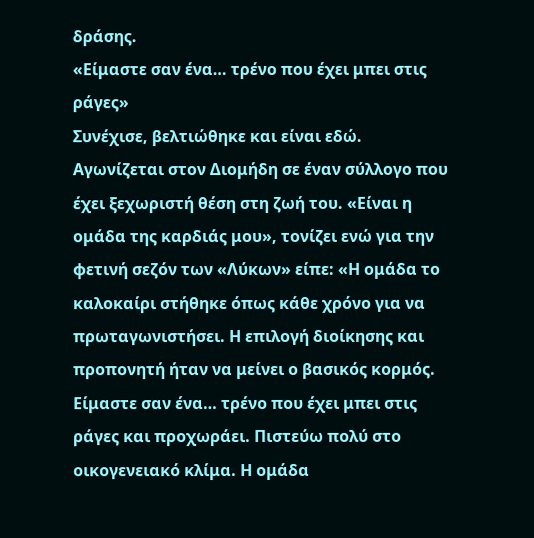δράσης.
«Είμαστε σαν ένα… τρένο που έχει μπει στις ράγες»
Συνέχισε, βελτιώθηκε και είναι εδώ. Αγωνίζεται στον Διομήδη σε έναν σύλλογο που έχει ξεχωριστή θέση στη ζωή του. «Είναι η ομάδα της καρδιάς μου», τονίζει ενώ για την φετινή σεζόν των «Λύκων» είπε: «Η ομάδα το καλοκαίρι στήθηκε όπως κάθε χρόνο για να πρωταγωνιστήσει. Η επιλογή διοίκησης και προπονητή ήταν να μείνει ο βασικός κορμός. Είμαστε σαν ένα… τρένο που έχει μπει στις ράγες και προχωράει. Πιστεύω πολύ στο οικογενειακό κλίμα. Η ομάδα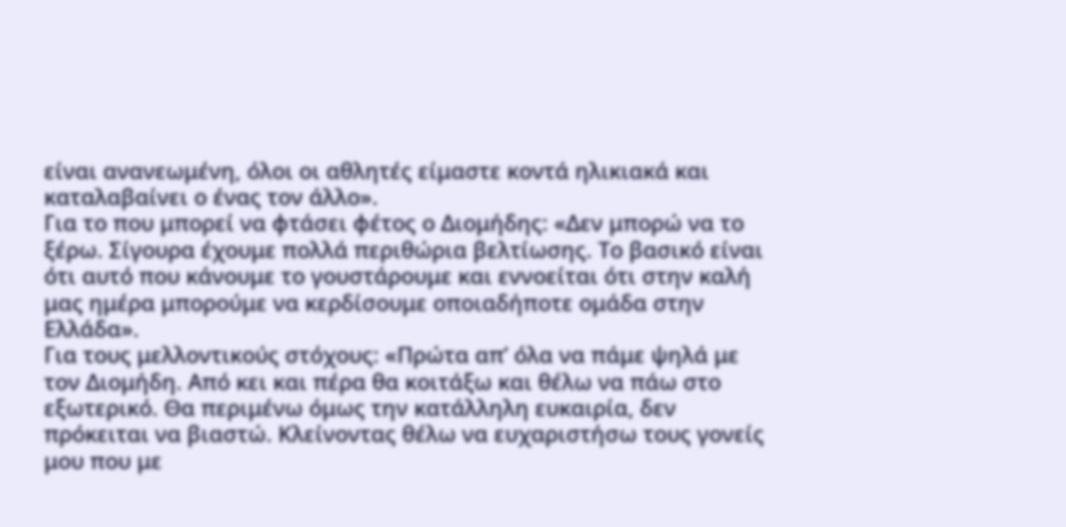είναι ανανεωμένη, όλοι οι αθλητές είμαστε κοντά ηλικιακά και καταλαβαίνει ο ένας τον άλλο».
Για το που μπορεί να φτάσει φέτος ο Διομήδης: «Δεν μπορώ να το ξέρω. Σίγουρα έχουμε πολλά περιθώρια βελτίωσης. Το βασικό είναι ότι αυτό που κάνουμε το γουστάρουμε και εννοείται ότι στην καλή μας ημέρα μπορούμε να κερδίσουμε οποιαδήποτε ομάδα στην Ελλάδα».
Για τους μελλοντικούς στόχους: «Πρώτα απ’ όλα να πάμε ψηλά με τον Διομήδη. Από κει και πέρα θα κοιτάξω και θέλω να πάω στο εξωτερικό. Θα περιμένω όμως την κατάλληλη ευκαιρία, δεν πρόκειται να βιαστώ. Κλείνοντας θέλω να ευχαριστήσω τους γονείς μου που με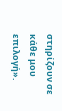στηρίζουν σε κάθε μου επιλογή».